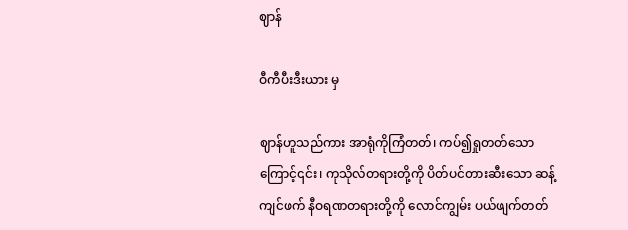ဈာန်

ဝီကီပီးဒီးယား မှ

ဈာန်ဟူသည်ကား အာရုံကိုကြံတတ်၊ ကပ်၍ရှုတတ်သောကြောင့်၎င်း၊ ကုသိုလ်တရားတို့ကို ပိတ်ပင်တားဆီးသော ဆန့်ကျင်ဖက် နီဝရဏတရားတို့ကို လောင်ကျွမ်း ပယ်ဖျက်တတ်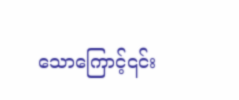သောကြောင့်၎င်း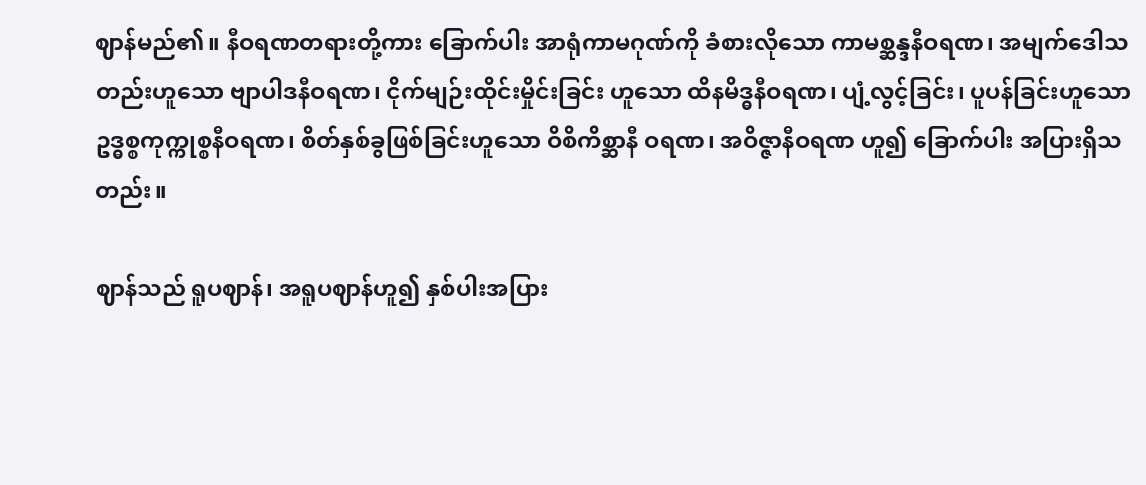ဈာန်မည်၏။ နီဝရဏတရားတို့ကား ခြောက်ပါး အာရုံကာမဂုဏ်ကို ခံစားလိုသော ကာမစ္ဆန္ဒနီဝရဏ၊ အမျက်ဒေါသတည်းဟူသော ဗျာပါဒနီဝရဏ၊ ငိုက်မျဉ်းထိုင်းမှိုင်းခြင်း ဟူသော ထိနမိဒ္ဓနီဝရဏ၊ ပျံ့လွင့်ခြင်း၊ ပူပန်ခြင်းဟူသော ဥဒ္ဓစ္စကုက္ကုစ္စနီဝရဏ၊ စိတ်နှစ်ခွဖြစ်ခြင်းဟူသော ဝိစိကိစ္ဆာနီ ဝရဏ၊ အဝိဇ္ဇာနီဝရဏ ဟူ၍ ခြောက်ပါး အပြားရှိသတည်း။

ဈာန်သည် ရူပဈာန်၊ အရူပဈာန်ဟူ၍ နှစ်ပါးအပြား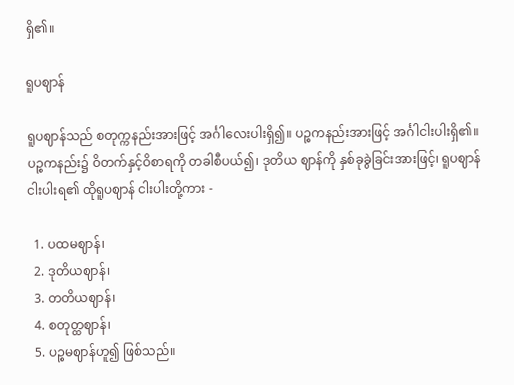ရှိ၏။

ရူပဈာန်

ရူပဈာန်သည် စတုက္ကနည်းအားဖြင့် အင်္ဂါလေးပါးရှိ၍။ ပဉ္စကနည်းအားဖြင့် အင်္ဂါငါးပါးရှိ၏။ ပဉ္စကနည်း၌ ဝိတက်နှင့်ဝိစာရကို တခါစီပယ်၍၊ ဒုတိယ ဈာန်ကို နှစ်ခုခွဲခြင်းအားဖြင့်၊ ရူပဈာန်ငါးပါးရ၏ ထိုရူပဈာန် ငါးပါးတို့ကား -

  1. ပထမဈာန်၊
  2. ဒုတိယဈာန်၊
  3. တတိယဈာန်၊
  4. စတုတ္ထဈာန်၊
  5. ပဉ္စမဈာန်ဟူ၍ ဖြစ်သည်။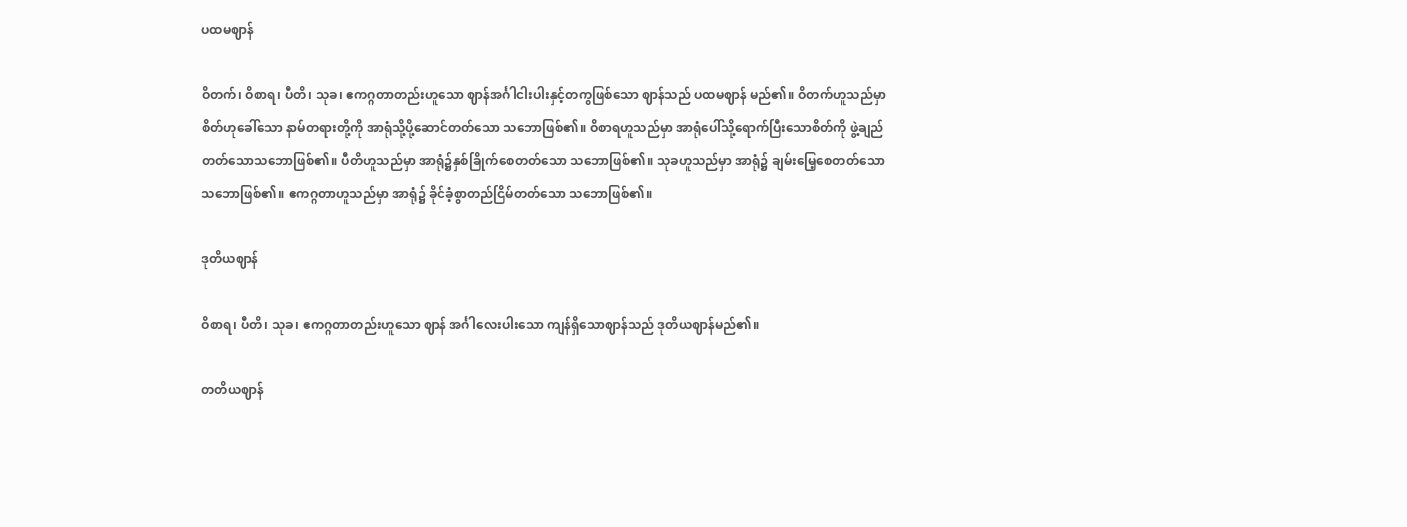ပထမဈာန်

ဝိတက်၊ ဝိစာရ၊ ပီတိ၊ သုခ၊ ဧကဂ္ဂတာတည်းဟူသော ဈာန်အင်္ဂါငါးပါးနှင့်တကွဖြစ်သော ဈာန်သည် ပထမဈာန် မည်၏။ ဝိတက်ဟူသည်မှာ စိတ်ဟုခေါ်သော နာမ်တရားတို့ကို အာရုံသို့ပို့ဆောင်တတ်သော သဘောဖြစ်၏။ ဝိစာရဟူသည်မှာ အာရုံပေါ်သို့ရောက်ပြီးသောစိတ်ကို ဖွဲ့ချည်တတ်သောသဘောဖြစ်၏။ ပီတိဟူသည်မှာ အာရုံ၌နှစ်ခြိုက်စေတတ်သော သဘောဖြစ်၏။ သုခဟူသည်မှာ အာရုံ၌ ချမ်းမြေ့စေတတ်သော သဘောဖြစ်၏။ ဧကဂ္ဂတာဟူသည်မှာ အာရုံ၌ ခိုင်ခံ့စွာတည်ငြိမ်တတ်သော သဘောဖြစ်၏။

ဒုတိယဈာန်

ဝိစာရ၊ ပီတိ၊ သုခ၊ ဧကဂ္ဂတာတည်းဟူသော ဈာန် အင်္ဂါလေးပါးသော ကျန်ရှိသောဈာန်သည် ဒုတိယဈာန်မည်၏။

တတိယဈာန်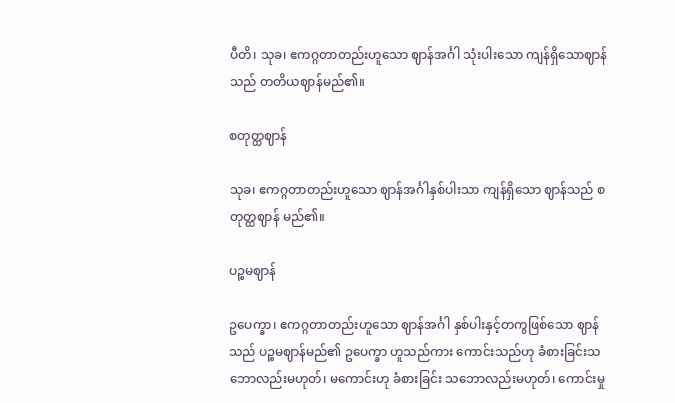ပီတိ၊ သုခ၊ ဧကဂ္ဂတာတည်းဟူသော ဈာန်အင်္ဂါ သုံးပါးသော ကျန်ရှိသောဈာန်သည် တတိယဈာန်မည်၏။

စတုတ္ထဈာန်

သုခ၊ ဧကဂ္ဂတာတည်းဟူသော ဈာန်အင်္ဂါနှစ်ပါးသာ ကျန်ရှိသော ဈာန်သည် စတုတ္ထဈာန် မည်၏။

ပဉ္စမဈာန်

ဥပေက္ခာ၊ ဧကဂ္ဂတာတည်းဟူသော ဈာန်အင်္ဂါ နှစ်ပါးနှင့်တကွဖြစ်သော ဈာန်သည် ပဉ္စမဈာန်မည်၏ ဥပေက္ခာ ဟူသည်ကား ကောင်းသည်ဟု ခံစားခြင်းသဘောလည်းမဟုတ်၊ မကောင်းဟု ခံစားခြင်း သဘောလည်းမဟုတ်၊ ကောင်းမှု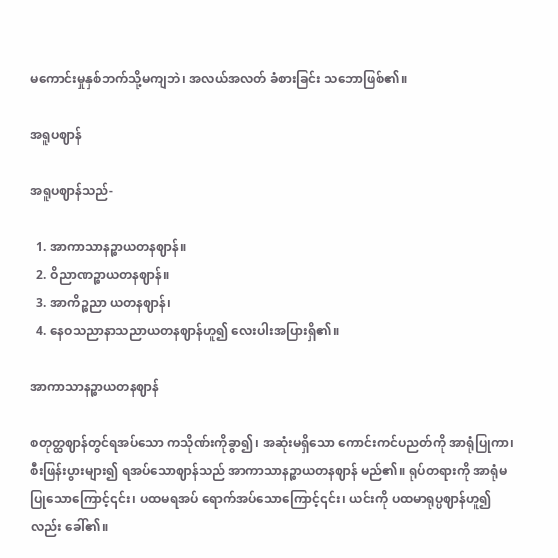မကောင်းမှုနှစ်ဘက်သို့မကျဘဲ၊ အလယ်အလတ် ခံစားခြင်း သဘောဖြစ်၏။

အရူပဈာန်

အရူပဈာန်သည်-

  1. အာကာသာနဉ္စာယတနဈာန်။
  2. ဝိညာဏဉ္စာယတနဈာန်။
  3. အာကိဉ္စညာ ယတနဈာန်၊
  4. နေဝသညာနာသညာယတနဈာန်ဟူ၍ လေးပါးအပြားရှိ၏။

အာကာသာနဉ္စာယတနဈာန်

စတုတ္ထဈာန်တွင်ရအပ်သော ကသိုဏ်းကိုခွာ၍၊ အဆုံးမရှိသော ကောင်းကင်ပညတ်ကို အာရုံပြုကာ၊ စီးဖြန်းပွားများ၍ ရအပ်သောဈာန်သည် အာကာသာနဉ္စာယတနဈာန် မည်၏။ ရုပ်တရားကို အာရုံမပြုသောကြောင့်၎င်း၊ ပထမရအပ် ရောက်အပ်သောကြောင့်၎င်း၊ ယင်းကို ပထမာရုပ္ပဈာန်ဟူ၍ လည်း ခေါ်၏။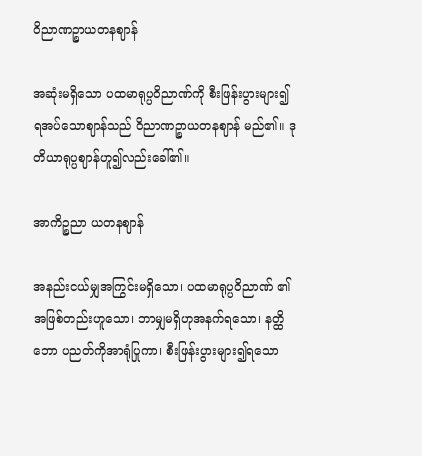ဝိညာဏဉ္စာယတနဈာန်

အဆုံးမရှိသော ပထမာရုပ္ပဝိညာဏ်ကို စီးဖြန်းပွားများ၍ ရအပ်သောဈာန်သည် ဝိညာဏဉ္စာယတနဈာန် မည်၏။ ဒုတိယာရုပ္ပဈာန်ဟူ၍လည်းခေါ်၏။

အာကိဉ္စညာ ယတနဈာန်

အနည်းငယ်မျှအကြွင်းမရှိသော၊ ပထမာရုပ္ပဝိညာဏ် ၏အဖြစ်တည်းဟူသော၊ ဘာမျှမရှိဟုအနက်ရသော၊ နတ္ထိဘော ပညတ်ကိုအာရုံပြုကာ၊ စီးဖြန်းပွားများ၍ရသော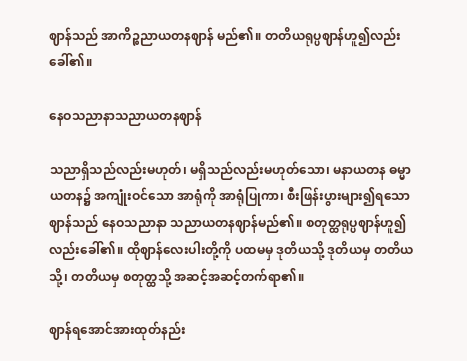ဈာန်သည် အာကိဉ္စညာယတနဈာန် မည်၏။ တတိယရုပ္ပဈာန်ဟူ၍လည်း ခေါ်၏။

နေဝသညာနာသညာယတနဈာန်

သညာရှိသည်လည်းမဟုတ်၊ မရှိသည်လည်းမဟုတ်သော၊ မနာယတန ဓမ္မာယတန၌ အကျုံးဝင်သော အာရုံကို အာရုံပြုကာ၊ စီးဖြန်းပွားများ၍ရသောဈာန်သည် နေဝသညာနာ သညာယတနဈာန်မည်၏။ စတုတ္ထရုပ္ပဈာန်ဟူ၍လည်းခေါ်၏။ ထိုဈာန်လေးပါးတို့ကို ပထမမှ ဒုတိယသို့ ဒုတိယမှ တတိယ သို့၊ တတိယမှ စတုတ္ထသို့ အဆင့်အဆင့်တက်ရာ၏။

ဈာန်ရအောင်အားထုတ်နည်း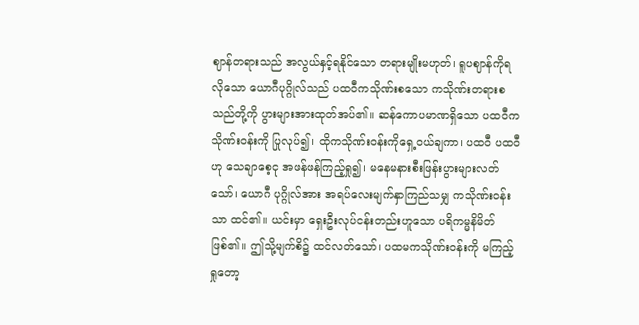ဈာန်တရားသည် အလွယ်နှင့်ရနိုင်သော တရားမျိုးမဟုတ်၊ ရူပဈာန်ကိုရလိုသော ယောဂီပုဂ္ဂိုလ်သည် ပထဝီကသိုဏ်းစသော ကသိုဏ်းတရားစသည်တို့ကို ပွားများအားထုတ်အပ်၏။ ဆန်ကောပမာဏရှိသော ပထဝီကသိုဏ်းဝန်းကို ပြုလုပ်၍၊ ထိုကသိုဏ်းဝန်းကိုရှေ့ဝယ်ချကာ၊ ပထဝီ ပထဝီဟု သေချာစေ့ငု အဖန်ဖန်ကြည့်ရှု၍၊ မနေမနားစီးဖြန်းပွားများလတ်သော်၊ ယောဂီ ပုဂ္ဂိုလ်အား အရပ်လေးမျက်နှာကြည်သမျှ ကသိုဏ်းဝန်းသာ ထင်၏။ ယင်းမှာ ရှေးဦးလုပ်ငန်းတည်းဟူသော ပရိကမ္မနိမိတ် ဖြစ်၏။ ဤသို့မျက်စိ၌ ထင်လတ်သော်၊ ပထမကသိုဏ်းဝန်းကို မကြည့်ရှုတော့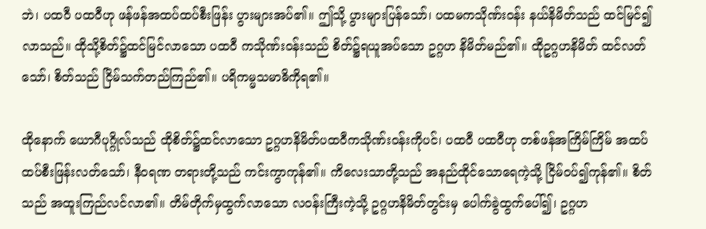ဘဲ၊ ပထဝီ ပထဝီဟု ဖန်ဖန်အထပ်ထပ်စီးဖြန်း ပွားများအပ်၏။ ဤသို့ ပွားများပြန်သော်၊ ပထမကသိုဏ်းဝန်း နယ်နိမိတ်သည် ထင်မြင်၍လာသည်။ ထိုသို့စိတ်၌ထင်မြင်လာသော ပထဝီ ကသိုဏ်းဝန်းသည် စိတ်၌ရယူအပ်သော ဥဂ္ဂဟ နိမိတ်မည်၏။ ထိုဥဂ္ဂဟနိမိတ် ထင်လတ်သော်၊ စိတ်သည် ငြိမ်သက်တည်ကြည်၏။ ပရိကမ္မသမာဓိကိုရ၏။

ထိုနောက် ယောဂီပုဂ္ဂိုလ်သည် ထိုစိတ်၌ထင်လာသော ဥဂ္ဂဟနိမိတ်ပထဝီကသိုဏ်းဝန်းကိုပင်၊ ပထဝီ ပထဝီဟု တစ်ဖန်အကြိမ်ကြိမ် အထပ်ထပ်စီးဖြန်းလတ်သော်၊ နီဝရဏ တရားတို့သည် ကင်းကွာကုန်၏။ ကိလေးသာတို့သည် အနည်ထိုင်သောရေကဲ့သို့ ငြိမ်ဝပ်၍ကုန်၏။ စိတ်သည် အထူးကြည်လင်လာ၏။ တိမ်တိုက်မှထွက်လာသော လဝန်းကြီးကဲ့သို့ ဥဂ္ဂဟနိမိတ်တွင်းမှ ပေါက်ခွဲထွက်ပေါ်၍၊ ဥဂ္ဂဟ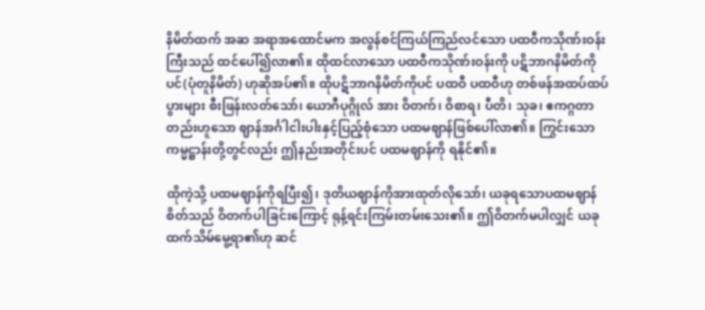နိမိတ်ထက် အဆ အရာအထောင်မက အလွန်စင်ကြယ်ကြည်လင်သော ပထဝီကသိုဏ်းဝန်းကြီးသည် ထင်ပေါ်၍လာ၏။ ထိုထင်လာသော ပထဝီကသိုဏ်းဝန်းကို ပဋိဘာဂနိမိတ်ကိုပင်(ပုံတူနိမိတ်) ဟုဆိုအပ်၏။ ထိုပဋိဘာဂနိမိတ်ကိုပင် ပထဝီ ပထဝီဟု တစ်ဖန်အထပ်ထပ်ပွားများ စီးဖြန်းလတ်သော်၊ ယောဂီပုဂ္ဂိုလ် အား ဝိတက်၊ ဝိစာရ၊ ပီတိ၊ သုခ၊ ဧကဂ္ဂတာတည်းဟူသော ဈာန်အင်္ဂါငါးပါးနှင့်ပြည့်စုံသော ပထမဈာန်ဖြစ်ပေါ်လာ၏။ ကြွင်းသောကမ္မဋ္ဌာန်းတို့တွင်လည်း ဤနည်းအတိုင်းပင် ပထမဈာန်ကို ရနိုင်၏။

ထိုကဲ့သို့ ပထမဈာန်ကိုရပြီး၍၊ ဒုတိယဈာန်ကိုအားထုတ်လိုသော်၊ ယခုရသောပထမဈာန်စိတ်သည် ဝိတက်ပါခြင်းကြောင့် ရုန့်ရင်းကြမ်းတမ်းသေး၏။ ဤဝိတက်မပါလျှင် ယခုထက်သိမ်မွေ့ရာ၏ဟု ဆင်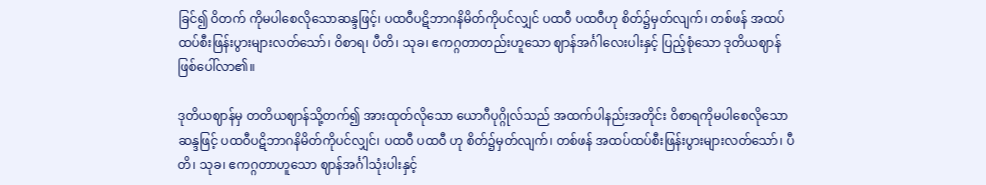ခြင်၍ ဝိတက် ကိုမပါစေလိုသောဆန္ဒဖြင့်၊ ပထဝီပဋိဘာဂနိမိတ်ကိုပင်လျှင် ပထဝီ ပထဝီဟု စိတ်၌မှတ်လျက်၊ တစ်ဖန် အထပ်ထပ်စီးဖြန်းပွားများလတ်သော်၊ ဝိစာရ၊ ပီတိ၊ သုခ၊ ဧကဂ္ဂတာတည်းဟူသော ဈာန်အင်္ဂါလေးပါးနှင့် ပြည့်စုံသော ဒုတိယဈာန်ဖြစ်ပေါ်လာ၏။

ဒုတိယဈာန်မှ တတိယဈာန်သို့တက်၍ အားထုတ်လိုသော ယောဂီပုဂ္ဂိုလ်သည် အထက်ပါနည်းအတိုင်း ဝိစာရကိုမပါစေလိုသော ဆန္ဒဖြင့် ပထဝီပဋိဘာဂနိမိတ်ကိုပင်လျှင်၊ ပထဝီ ပထဝီ ဟု စိတ်၌မှတ်လျက်၊ တစ်ဖန် အထပ်ထပ်စီးဖြန်းပွားများလတ်သော်၊ ပီတိ၊ သုခ၊ ဧကဂ္ဂတာဟူသော ဈာန်အင်္ဂါသုံးပါးနှင့်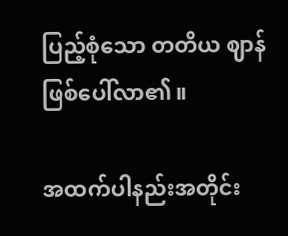ပြည့်စုံသော တတိယ ဈာန်ဖြစ်ပေါ်လာ၏။

အထက်ပါနည်းအတိုင်း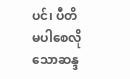ပင်၊ ပီတိမပါစေလိုသောဆန္ဒ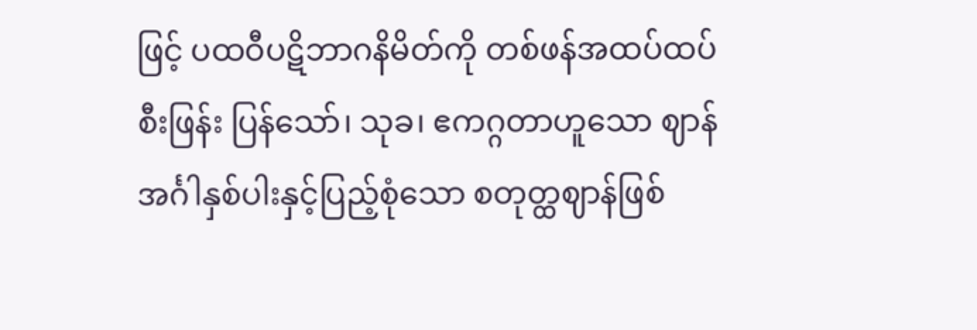ဖြင့် ပထဝီပဋိဘာဂနိမိတ်ကို တစ်ဖန်အထပ်ထပ်စီးဖြန်း ပြန်သော်၊ သုခ၊ ဧကဂ္ဂတာဟူသော ဈာန်အင်္ဂါနှစ်ပါးနှင့်ပြည့်စုံသော စတုတ္ထဈာန်ဖြစ်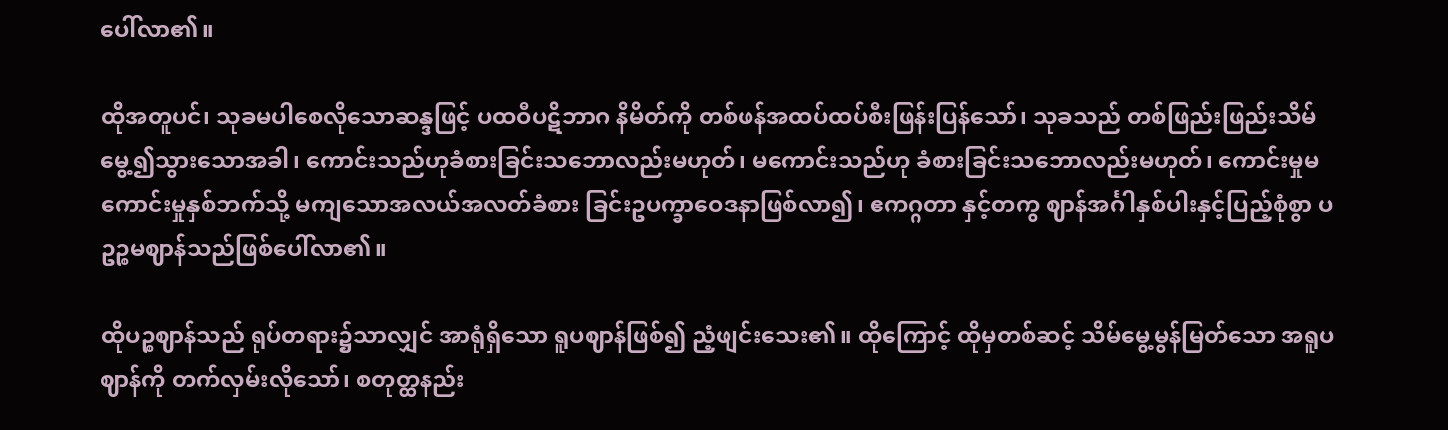ပေါ်လာ၏။

ထိုအတူပင်၊ သုခမပါစေလိုသောဆန္ဒဖြင့် ပထဝီပဋိဘာဂ နိမိတ်ကို တစ်ဖန်အထပ်ထပ်စီးဖြန်းပြန်သော်၊ သုခသည် တစ်ဖြည်းဖြည်းသိမ်မွေ့၍သွားသောအခါ၊ ကောင်းသည်ဟုခံစားခြင်းသဘောလည်းမဟုတ်၊ မကောင်းသည်ဟု ခံစားခြင်းသဘောလည်းမဟုတ်၊ ကောင်းမှုမကောင်းမှုနှစ်ဘက်သို့ မကျသောအလယ်အလတ်ခံစား ခြင်းဥပက္ခာဝေဒနာဖြစ်လာ၍၊ ဧကဂ္ဂတာ နှင့်တကွ ဈာန်အင်္ဂါနှစ်ပါးနှင့်ပြည့်စုံစွာ ပဥဉ္စမဈာန်သည်ဖြစ်ပေါ်လာ၏။

ထိုပဉ္စဈာန်သည် ရုပ်တရား၌သာလျှင် အာရုံရှိသော ရူပဈာန်ဖြစ်၍ ညံ့ဖျင်းသေး၏။ ထိုကြောင့် ထိုမှတစ်ဆင့် သိမ်မွေ့မွန်မြတ်သော အရူပဈာန်ကို တက်လှမ်းလိုသော်၊ စတုတ္ထနည်း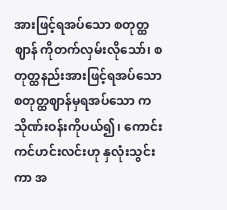အားဖြင့်ရအပ်သော စတုတ္ထဈာန် ကိုတက်လှမ်းလိုသော်၊ စတုတ္ထနည်းအားဖြင့်ရအပ်သော စတုတ္ထဈာန်မှရအပ်သော ကသိုဏ်းဝန်းကိုပယ်၍၊ ကောင်းကင်ဟင်းလင်းဟု နှလုံးသွင်းကာ အ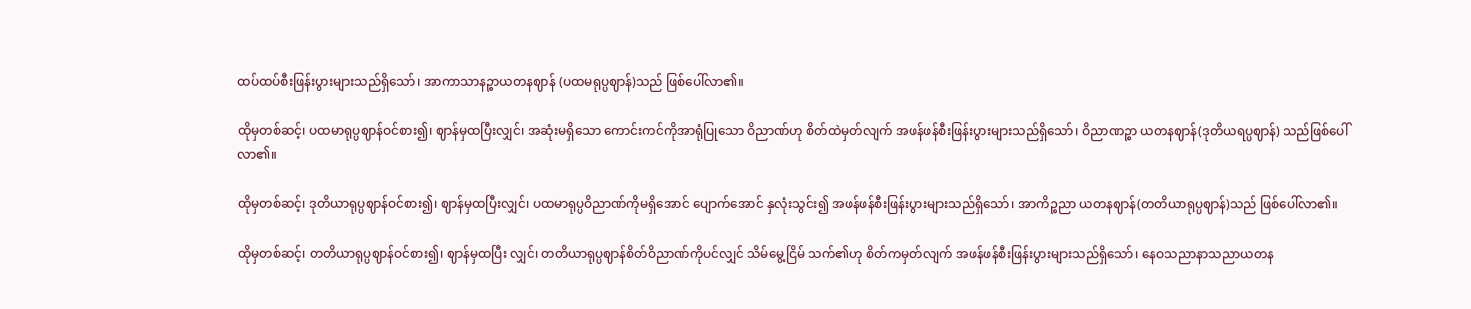ထပ်ထပ်စီးဖြန်းပွားများသည်ရှိသော်၊ အာကာသာနဉ္စာယတနဈာန် (ပထမရုပ္ပဈာန်)သည် ဖြစ်ပေါ်လာ၏။

ထိုမှတစ်ဆင့်၊ ပထမာရုပ္ပဈာန်ဝင်စား၍၊ ဈာန်မှထပြီးလျှင်၊ အဆုံးမရှိသော ကောင်းကင်ကိုအာရုံပြုသော ဝိညာဏ်ဟု စိတ်ထဲမှတ်လျက် အဖန်ဖန်စီးဖြန်းပွားများသည်ရှိသော်၊ ဝိညာဏဉ္စာ ယတနဈာန်(ဒုတိယရပ္ပဈာန်) သည်ဖြစ်ပေါ်လာ၏။

ထိုမှတစ်ဆင့်၊ ဒုတိယာရုပ္ပဈာန်ဝင်စား၍၊ ဈာန်မှထပြီးလျှင်၊ ပထမာရုပ္ပဝိညာဏ်ကိုမရှိအောင် ပျောက်အောင် နှလုံးသွင်း၍ အဖန်ဖန်စီးဖြန်းပွားများသည်ရှိသော်၊ အာကိဉ္စညာ ယတနဈာန်(တတိယာရုပ္ပဈာန်)သည် ဖြစ်ပေါ်လာ၏။

ထိုမှတစ်ဆင့်၊ တတိယာရုပ္ပဈာန်ဝင်စား၍၊ ဈာန်မှထပြီး လျှင်၊ တတိယာရုပ္ပဈာန်စိတ်ဝိညာဏ်ကိုပင်လျှင် သိမ်မွေ့ငြိမ် သက်၏ဟု စိတ်ကမှတ်လျက် အဖန်ဖန်စီးဖြန်းပွားများသည်ရှိသော်၊ နေဝသညာနာသညာယတန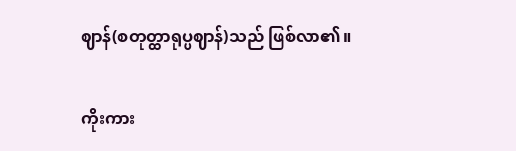ဈာန်(စတုတ္ထာရုပ္ပဈာန်)သည် ဖြစ်လာ၏။

ကိုးကား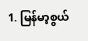1. မြန်မာ့စွယ်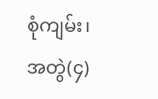စုံကျမ်း၊ အတွဲ(၄)